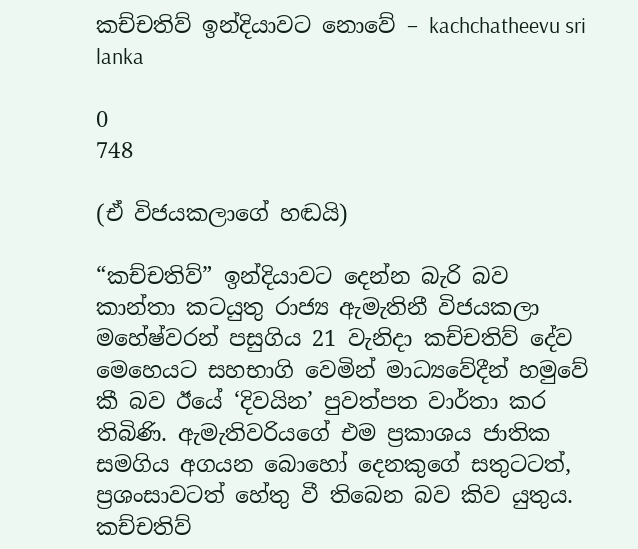කච්චතිව් ඉන්දියාවට නොවේ – kachchatheevu sri lanka

0
748

(ඒ විජයකලාගේ හඬයි)

“කච්චතිව්” ඉන්දියාවට දෙන්න බැරි බව කාන්තා කටයුතු රාජ්‍ය ඇමැතිනී විජයකලා මහේෂ්වරන් පසුගිය 21 වැනිදා කච්චතිව් දේව මෙහෙයට සහභාගි වෙමින් මාධ්‍යවේදීන් හමුවේ කී බව ඊයේ ‘දිවයින’ පුවත්පත වාර්තා කර තිබිණි. ඇමැතිවරියගේ එම ප්‍රකාශය ජාතික සමගිය අගයන බොහෝ දෙනකුගේ සතුටටත්, ප්‍රශංසාවටත් හේතු වී තිබෙන බව කිව යුතුය. කච්චතිව්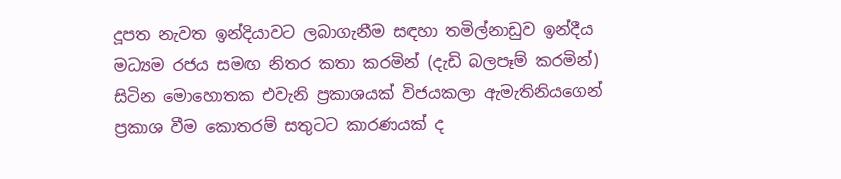දූපත නැවත ඉන්දියාවට ලබාගැනීම සඳහා තමිල්නාඩුව ඉන්දීය මධ්‍යම රජය සමඟ නිතර කතා කරමින් (දැඩි බලපෑම් කරමින්) සිටින මොහොතක එවැනි ප්‍රකාශයක්‌ විජයකලා ඇමැතිනියගෙන් ප්‍රකාශ වීම කොතරම් සතුටට කාරණයක්‌ ද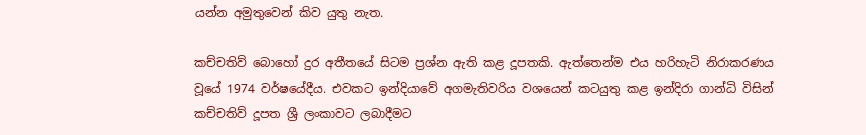යන්න අමුතුවෙන් කිව යුතු නැත.

කච්චතිව් බොහෝ දුර අතීතයේ සිටම ප්‍රශ්න ඇති කළ දූපතකි. ඇත්තෙන්ම එය හරිහැටි නිරාකරණය වූයේ 1974 වර්ෂයේදීය. එවකට ඉන්දියාවේ අගමැතිවරිය වශයෙන් කටයුතු කළ ඉන්දිරා ගාන්ධි විසින් කච්චතිව් දූපත ශ්‍රී ලංකාවට ලබාදීමට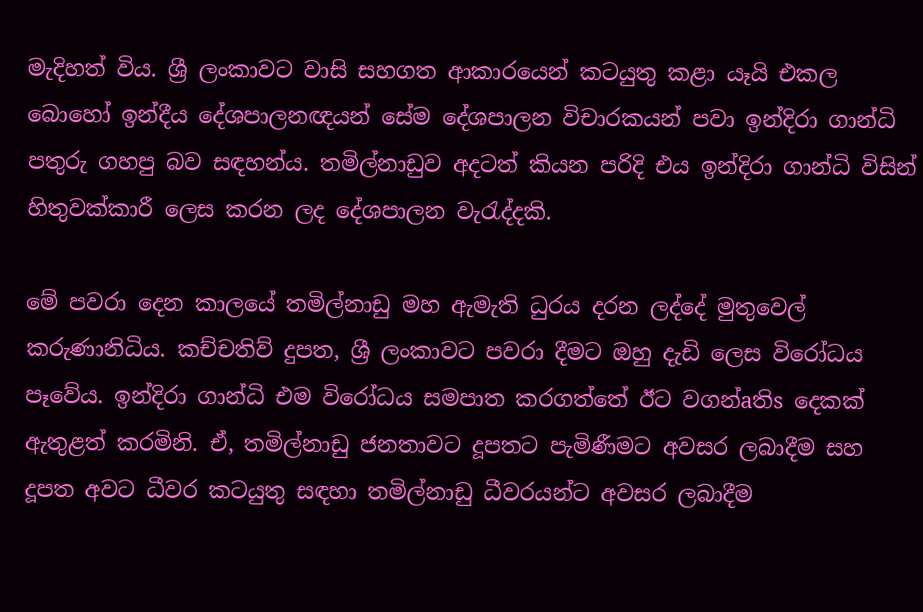මැදිහත් විය. ශ්‍රී ලංකාවට වාසි සහගත ආකාරයෙන් කටයුතු කළා යෑයි එකල බොහෝ ඉන්දීය දේශපාලනඥයන් සේම දේශපාලන විචාරකයන් පවා ඉන්දිරා ගාන්ධි පතුරු ගහපු බව සඳහන්ය. තමිල්නාඩුව අදටත් කියන පරිදි එය ඉන්දිරා ගාන්ධි විසින් හිතුවක්‌කාරී ලෙස කරන ලද දේශපාලන වැරැද්දකි.

මේ පවරා දෙන කාලයේ තමිල්නාඩු මහ ඇමැති ධුරය දරන ලද්දේ මුතුවෙල් කරුණානිධිය. කච්චතිව් දුපත, ශ්‍රී ලංකාවට පවරා දීමට ඔහු දැඩි ලෙස විරෝධය පෑවේය. ඉන්දිරා ගාන්ධි එම විරෝධය සමපාත කරගත්තේ ඊට වගන්aතිs දෙකක්‌ ඇතුළත් කරමිනි. ඒ, තමිල්නාඩු ජනතාවට දූපතට පැමිණීමට අවසර ලබාදීම සහ දූපත අවට ධීවර කටයුතු සඳහා තමිල්නාඩු ධීවරයන්ට අවසර ලබාදීම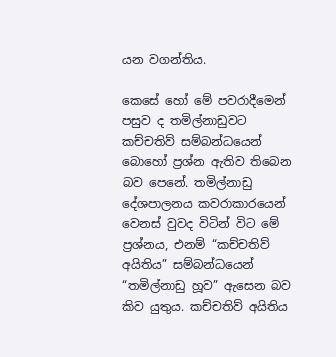යන වගන්තිය.

කෙසේ හෝ මේ පවරාදීමෙන් පසුව ද තමිල්නාඩුවට කච්චතිව් සම්බන්ධයෙන් බොහෝ ප්‍රශ්න ඇතිව තිබෙන බව පෙනේ. තමිල්නාඩු දේශපාලනය කවරාකාරයෙන් වෙනස්‌ වුවද විටින් විට මේ ප්‍රශ්නය, එනම් “කච්චතිව් අයිතිය” සම්බන්ධයෙන් “තමිල්නාඩු හූව” ඇසෙන බව කිව යුතුය. කච්චතිව් අයිතිය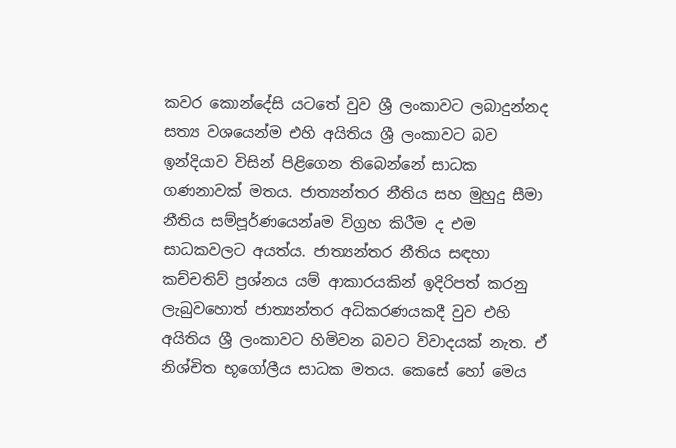කවර කොන්දේසි යටතේ වුව ශ්‍රී ලංකාවට ලබාදුන්නද සත්‍ය වශයෙන්ම එහි අයිතිය ශ්‍රී ලංකාවට බව ඉන්දියාව විසින් පිළිගෙන තිබෙන්නේ සාධක ගණනාවක්‌ මතය. ජාත්‍යන්තර නීතිය සහ මුහුදු සීමා නීතිය සම්පූර්ණයෙන්aම විග්‍රහ කිරීම ද එම සාධකවලට අයත්ය. ජාත්‍යන්තර නීතිය සඳහා කච්චතිව් ප්‍රශ්නය යම් ආකාරයකින් ඉදිරිපත් කරනු ලැබුවහොත් ජාත්‍යන්තර අධිකරණයකදී වුව එහි අයිතිය ශ්‍රී ලංකාවට හිමිවන බවට විවාදයක්‌ නැත. ඒ නිශ්චිත භූගෝලීය සාධක මතය. කෙසේ හෝ මෙය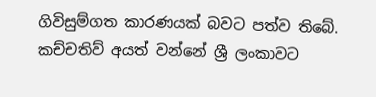ගිවිසුම්ගත කාරණයක්‌ බවට පත්ව තිබේ. කච්චතිව් අයත් වන්නේ ශ්‍රී ලංකාවට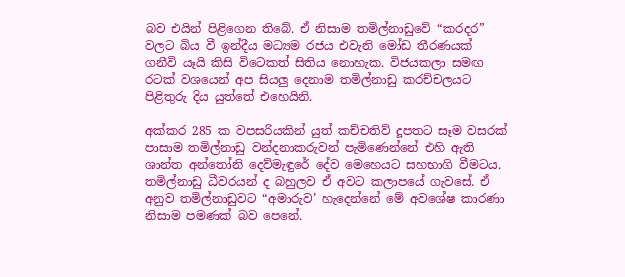බව එයින් පිළිගෙන තිබේ. ඒ නිසාම තමිල්නාඩුවේ “කරදර” වලට බිය වී ඉන්දීය මධ්‍යම රජය එවැනි මෝඩ තීරණයක්‌ ගනීවි යෑයි කිසි විටෙකත් සිතිය නොහැක. විජයකලා සමඟ රටක්‌ වශයෙන් අප සියලු දෙනාම තමිල්නාඩු කරච්චලයට පිළිතුරු දිය යුත්තේ එහෙයිනි.

අක්‌කර 285 ක වපසරියකින් යුත් කච්චතිව් දූපතට සෑම වසරක්‌ පාසාම තමිල්නාඩු වන්දනාකරුවන් පැමිණෙන්නේ එහි ඇති ශාන්ත අන්තෝනි දෙව්මැඳුරේ දේව මෙහෙයට සහභාගි වීමටය. තමිල්නාඩු ධීවරයන් ද බහුලව ඒ අවට කලාපයේ ගැවසේ. ඒ අනුව තමිල්නාඩුවට “අමාරුව’ හැදෙන්නේ මේ අවශේෂ කාරණා නිසාම පමණක්‌ බව පෙනේ.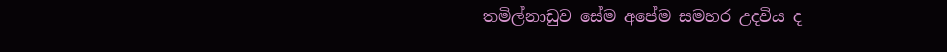තමිල්නාඩුව සේම අපේම සමහර උදවිය ද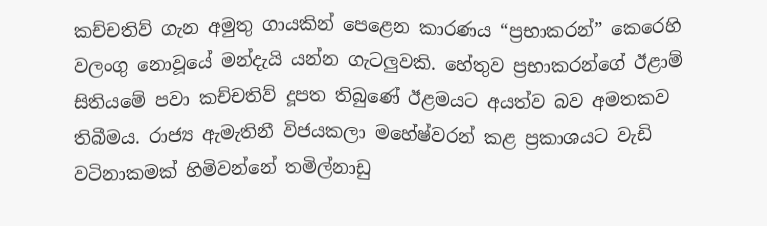කච්චතිව් ගැන අමුතු ගායකින් පෙළෙන කාරණය “ප්‍රභාකරන්” කෙරෙහි වලංගු නොවූයේ මන්දැයි යන්න ගැටලුවකි. හේතුව ප්‍රභාකරන්ගේ ඊළාම් සිතියමේ පවා කච්චතිව් දූපත තිබුණේ ඊළමයට අයත්ව බව අමතකව තිබීමය. රාජ්‍ය ඇමැතිනී විජයකලා මහේෂ්වරන් කළ ප්‍රකාශයට වැඩි වටිනාකමක්‌ හිමිවන්නේ තමිල්නාඩු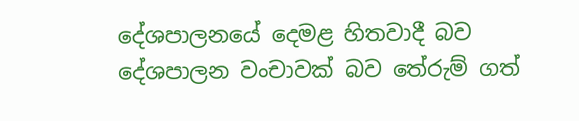දේශපාලනයේ දෙමළ හිතවාදී බව දේශපාලන වංචාවක්‌ බව තේරුම් ගත්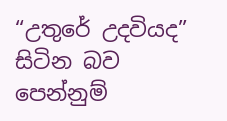“උතුරේ උදවියද” සිටින බව පෙන්නුම්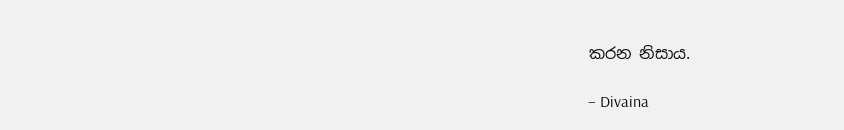කරන නිසාය.

– Divaina